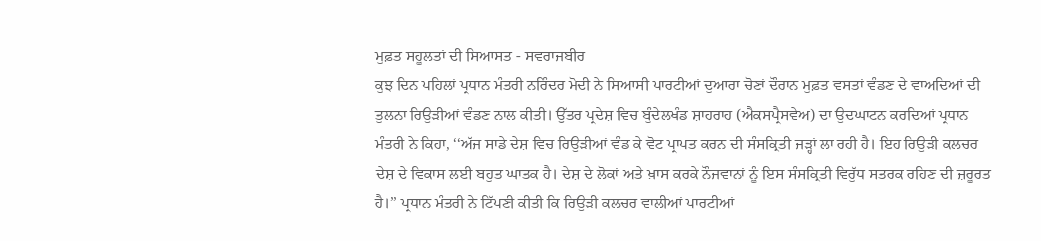ਮੁਫ਼ਤ ਸਹੂਲਤਾਂ ਦੀ ਸਿਆਸਤ - ਸਵਰਾਜਬੀਰ
ਕੁਝ ਦਿਨ ਪਹਿਲਾਂ ਪ੍ਰਧਾਨ ਮੰਤਰੀ ਨਰਿੰਦਰ ਮੋਦੀ ਨੇ ਸਿਆਸੀ ਪਾਰਟੀਆਂ ਦੁਆਰਾ ਚੋਣਾਂ ਦੌਰਾਨ ਮੁਫ਼ਤ ਵਸਤਾਂ ਵੰਡਣ ਦੇ ਵਾਅਦਿਆਂ ਦੀ ਤੁਲਨਾ ਰਿਉੜੀਆਂ ਵੰਡਣ ਨਾਲ ਕੀਤੀ। ਉੱਤਰ ਪ੍ਰਦੇਸ਼ ਵਿਚ ਬੁੰਦੇਲਖੰਡ ਸ਼ਾਹਰਾਹ (ਐਕਸਪ੍ਰੈਸਵੇਅ) ਦਾ ਉਦਘਾਟਨ ਕਰਦਿਆਂ ਪ੍ਰਧਾਨ ਮੰਤਰੀ ਨੇ ਕਿਹਾ, ‘‘ਅੱਜ ਸਾਡੇ ਦੇਸ਼ ਵਿਚ ਰਿਉੜੀਆਂ ਵੰਡ ਕੇ ਵੋਟ ਪ੍ਰਾਪਤ ਕਰਨ ਦੀ ਸੰਸਕ੍ਰਿਤੀ ਜੜ੍ਹਾਂ ਲਾ ਰਹੀ ਹੈ। ਇਹ ਰਿਉੜੀ ਕਲਚਰ ਦੇਸ਼ ਦੇ ਵਿਕਾਸ ਲਈ ਬਹੁਤ ਘਾਤਕ ਹੈ। ਦੇਸ਼ ਦੇ ਲੋਕਾਂ ਅਤੇ ਖ਼ਾਸ ਕਰਕੇ ਨੌਜਵਾਨਾਂ ਨੂੰ ਇਸ ਸੰਸਕ੍ਰਿਤੀ ਵਿਰੁੱਧ ਸਤਰਕ ਰਹਿਣ ਦੀ ਜ਼ਰੂਰਤ ਹੈ।’’ ਪ੍ਰਧਾਨ ਮੰਤਰੀ ਨੇ ਟਿੱਪਣੀ ਕੀਤੀ ਕਿ ਰਿਉੜੀ ਕਲਚਰ ਵਾਲੀਆਂ ਪਾਰਟੀਆਂ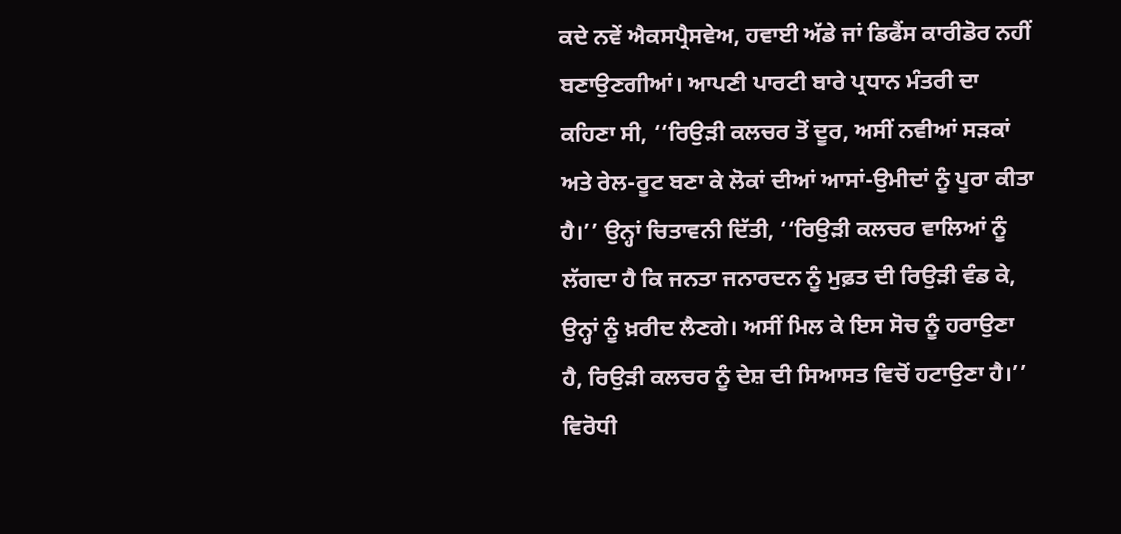ਕਦੇ ਨਵੇਂ ਐਕਸਪ੍ਰੈਸਵੇਅ, ਹਵਾਈ ਅੱਡੇ ਜਾਂ ਡਿਫੈਂਸ ਕਾਰੀਡੋਰ ਨਹੀਂ ਬਣਾਉਣਗੀਆਂ। ਆਪਣੀ ਪਾਰਟੀ ਬਾਰੇ ਪ੍ਰਧਾਨ ਮੰਤਰੀ ਦਾ ਕਹਿਣਾ ਸੀ, ‘‘ਰਿਉੜੀ ਕਲਚਰ ਤੋਂ ਦੂਰ, ਅਸੀਂ ਨਵੀਆਂ ਸੜਕਾਂ ਅਤੇ ਰੇਲ-ਰੂਟ ਬਣਾ ਕੇ ਲੋਕਾਂ ਦੀਆਂ ਆਸਾਂ-ਉਮੀਦਾਂ ਨੂੰ ਪੂਰਾ ਕੀਤਾ ਹੈ।’’ ਉਨ੍ਹਾਂ ਚਿਤਾਵਨੀ ਦਿੱਤੀ, ‘‘ਰਿਉੜੀ ਕਲਚਰ ਵਾਲਿਆਂ ਨੂੰ ਲੱਗਦਾ ਹੈ ਕਿ ਜਨਤਾ ਜਨਾਰਦਨ ਨੂੰ ਮੁਫ਼ਤ ਦੀ ਰਿਉੜੀ ਵੰਡ ਕੇ, ਉਨ੍ਹਾਂ ਨੂੰ ਖ਼ਰੀਦ ਲੈਣਗੇ। ਅਸੀਂ ਮਿਲ ਕੇ ਇਸ ਸੋਚ ਨੂੰ ਹਰਾਉਣਾ ਹੈ, ਰਿਉੜੀ ਕਲਚਰ ਨੂੰ ਦੇਸ਼ ਦੀ ਸਿਆਸਤ ਵਿਚੋਂ ਹਟਾਉਣਾ ਹੈ।’’
ਵਿਰੋਧੀ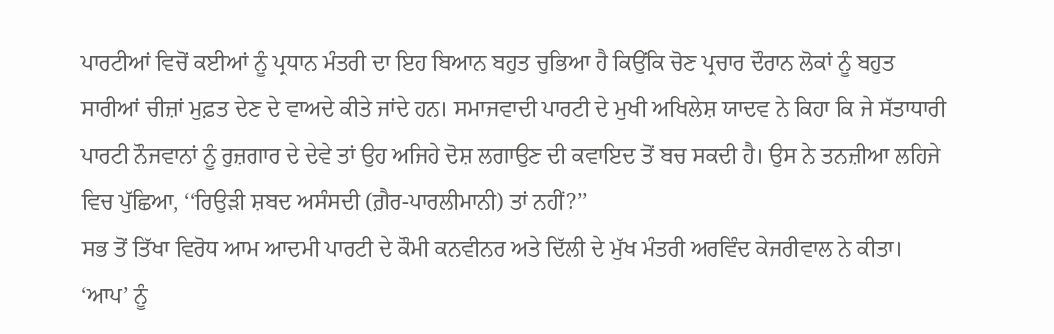ਪਾਰਟੀਆਂ ਵਿਚੋਂ ਕਈਆਂ ਨੂੰ ਪ੍ਰਧਾਨ ਮੰਤਰੀ ਦਾ ਇਹ ਬਿਆਨ ਬਹੁਤ ਚੁਭਿਆ ਹੈ ਕਿਉਂਕਿ ਚੋਣ ਪ੍ਰਚਾਰ ਦੌਰਾਨ ਲੋਕਾਂ ਨੂੰ ਬਹੁਤ ਸਾਰੀਆਂ ਚੀਜ਼ਾਂ ਮੁਫ਼ਤ ਦੇਣ ਦੇ ਵਾਅਦੇ ਕੀਤੇ ਜਾਂਦੇ ਹਨ। ਸਮਾਜਵਾਦੀ ਪਾਰਟੀ ਦੇ ਮੁਖੀ ਅਖਿਲੇਸ਼ ਯਾਦਵ ਨੇ ਕਿਹਾ ਕਿ ਜੇ ਸੱਤਾਧਾਰੀ ਪਾਰਟੀ ਨੌਜਵਾਨਾਂ ਨੂੰ ਰੁਜ਼ਗਾਰ ਦੇ ਦੇਵੇ ਤਾਂ ਉਹ ਅਜਿਹੇ ਦੋਸ਼ ਲਗਾਉਣ ਦੀ ਕਵਾਇਦ ਤੋਂ ਬਚ ਸਕਦੀ ਹੈ। ਉਸ ਨੇ ਤਨਜ਼ੀਆ ਲਹਿਜੇ ਵਿਚ ਪੁੱਛਿਆ, ‘‘ਰਿਉੜੀ ਸ਼ਬਦ ਅਸੰਸਦੀ (ਗ਼ੈਰ-ਪਾਰਲੀਮਾਨੀ) ਤਾਂ ਨਹੀਂ?’’
ਸਭ ਤੋਂ ਤਿੱਖਾ ਵਿਰੋਧ ਆਮ ਆਦਮੀ ਪਾਰਟੀ ਦੇ ਕੌਮੀ ਕਨਵੀਨਰ ਅਤੇ ਦਿੱਲੀ ਦੇ ਮੁੱਖ ਮੰਤਰੀ ਅਰਵਿੰਦ ਕੇਜਰੀਵਾਲ ਨੇ ਕੀਤਾ। ‘ਆਪ’ ਨੂੰ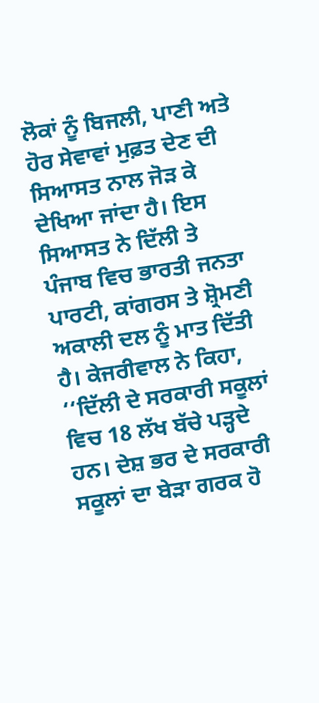ਲੋਕਾਂ ਨੂੰ ਬਿਜਲੀ, ਪਾਣੀ ਅਤੇ ਹੋਰ ਸੇਵਾਵਾਂ ਮੁਫ਼ਤ ਦੇਣ ਦੀ ਸਿਆਸਤ ਨਾਲ ਜੋੜ ਕੇ ਦੇਖਿਆ ਜਾਂਦਾ ਹੈ। ਇਸ ਸਿਆਸਤ ਨੇ ਦਿੱਲੀ ਤੇ ਪੰਜਾਬ ਵਿਚ ਭਾਰਤੀ ਜਨਤਾ ਪਾਰਟੀ, ਕਾਂਗਰਸ ਤੇ ਸ਼੍ਰੋਮਣੀ ਅਕਾਲੀ ਦਲ ਨੂੰ ਮਾਤ ਦਿੱਤੀ ਹੈ। ਕੇਜਰੀਵਾਲ ਨੇ ਕਿਹਾ, ‘‘ਦਿੱਲੀ ਦੇ ਸਰਕਾਰੀ ਸਕੂਲਾਂ ਵਿਚ 18 ਲੱਖ ਬੱਚੇ ਪੜ੍ਹਦੇ ਹਨ। ਦੇਸ਼ ਭਰ ਦੇ ਸਰਕਾਰੀ ਸਕੂਲਾਂ ਦਾ ਬੇੜਾ ਗਰਕ ਹੋ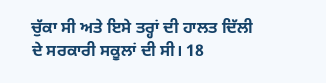ਚੁੱਕਾ ਸੀ ਅਤੇ ਇਸੇ ਤਰ੍ਹਾਂ ਦੀ ਹਾਲਤ ਦਿੱਲੀ ਦੇ ਸਰਕਾਰੀ ਸਕੂਲਾਂ ਦੀ ਸੀ। 18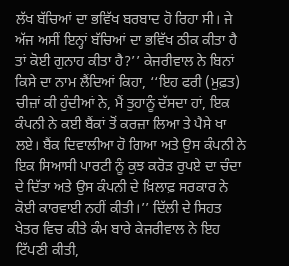ਲੱਖ ਬੱਚਿਆਂ ਦਾ ਭਵਿੱਖ ਬਰਬਾਦ ਹੋ ਰਿਹਾ ਸੀ। ਜੇ ਅੱਜ ਅਸੀਂ ਇਨ੍ਹਾਂ ਬੱਚਿਆਂ ਦਾ ਭਵਿੱਖ ਠੀਕ ਕੀਤਾ ਹੈ ਤਾਂ ਕੋਈ ਗੁਨਾਹ ਕੀਤਾ ਹੈ?’’ ਕੇਜਰੀਵਾਲ ਨੇ ਬਿਨਾਂ ਕਿਸੇ ਦਾ ਨਾਮ ਲੈਂਦਿਆਂ ਕਿਹਾ, ‘‘ਇਹ ਫਰੀ (ਮੁਫ਼ਤ) ਚੀਜ਼ਾਂ ਕੀ ਹੁੰਦੀਆਂ ਨੇ, ਮੈਂ ਤੁਹਾਨੂੰ ਦੱਸਦਾ ਹਾਂ, ਇਕ ਕੰਪਨੀ ਨੇ ਕਈ ਬੈਂਕਾਂ ਤੋਂ ਕਰਜ਼ਾ ਲਿਆ ਤੇ ਪੈਸੇ ਖਾ ਲਏ। ਬੈਂਕ ਦਿਵਾਲੀਆ ਹੋ ਗਿਆ ਅਤੇ ਉਸ ਕੰਪਨੀ ਨੇ ਇਕ ਸਿਆਸੀ ਪਾਰਟੀ ਨੂੰ ਕੁਝ ਕਰੋੜ ਰੁਪਏ ਦਾ ਚੰਦਾ ਦੇ ਦਿੱਤਾ ਅਤੇ ਉਸ ਕੰਪਨੀ ਦੇ ਖ਼ਿਲਾਫ਼ ਸਰਕਾਰ ਨੇ ਕੋਈ ਕਾਰਵਾਈ ਨਹੀਂ ਕੀਤੀ।’’ ਦਿੱਲੀ ਦੇ ਸਿਹਤ ਖੇਤਰ ਵਿਚ ਕੀਤੇ ਕੰਮ ਬਾਰੇ ਕੇਜਰੀਵਾਲ ਨੇ ਇਹ ਟਿੱਪਣੀ ਕੀਤੀ,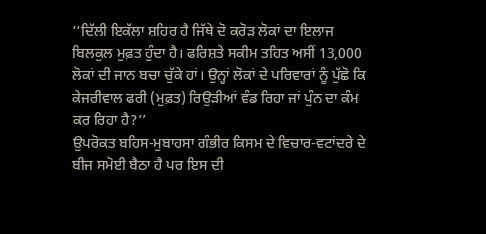‘‘ਦਿੱਲੀ ਇਕੱਲਾ ਸ਼ਹਿਰ ਹੈ ਜਿੱਥੇ ਦੋ ਕਰੋੜ ਲੋਕਾਂ ਦਾ ਇਲਾਜ ਬਿਲਕੁਲ ਮੁਫ਼ਤ ਹੁੰਦਾ ਹੈ। ਫਰਿਸ਼ਤੇ ਸਕੀਮ ਤਹਿਤ ਅਸੀਂ 13,000 ਲੋਕਾਂ ਦੀ ਜਾਨ ਬਚਾ ਚੁੱਕੇ ਹਾਂ। ਉਨ੍ਹਾਂ ਲੋਕਾਂ ਦੇ ਪਰਿਵਾਰਾਂ ਨੂੰ ਪੁੱਛੋ ਕਿ ਕੇਜਰੀਵਾਲ ਫਰੀ (ਮੁਫ਼ਤ) ਰਿਉੜੀਆਂ ਵੰਡ ਰਿਹਾ ਜਾਂ ਪੁੰਨ ਦਾ ਕੰਮ ਕਰ ਰਿਹਾ ਹੈ?’’
ਉਪਰੋਕਤ ਬਹਿਸ-ਮੁਬਾਹਸਾ ਗੰਭੀਰ ਕਿਸਮ ਦੇ ਵਿਚਾਰ-ਵਟਾਂਦਰੇ ਦੇ ਬੀਜ ਸਮੋਈ ਬੈਠਾ ਹੈ ਪਰ ਇਸ ਦੀ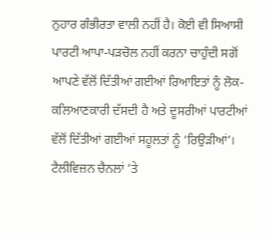ਨੁਹਾਰ ਗੰਭੀਰਤਾ ਵਾਲੀ ਨਹੀਂ ਹੈ। ਕੋਈ ਵੀ ਸਿਆਸੀ ਪਾਰਟੀ ਆਪਾ-ਪੜਚੋਲ ਨਹੀਂ ਕਰਨਾ ਚਾਹੁੰਦੀ ਸਗੋਂ ਆਪਣੇ ਵੱਲੋਂ ਦਿੱਤੀਆਂ ਗਈਆਂ ਰਿਆਇਤਾਂ ਨੂੰ ਲੋਕ-ਕਲਿਆਣਕਾਰੀ ਦੱਸਦੀ ਹੈ ਅਤੇ ਦੂਸਰੀਆਂ ਪਾਰਟੀਆਂ ਵੱਲੋਂ ਦਿੱਤੀਆਂ ਗਈਆਂ ਸਹੂਲਤਾਂ ਨੂੰ ‘ਰਿਉੜੀਆਂ’। ਟੈਲੀਵਿਜ਼ਨ ਚੈਨਲਾਂ ’ਤੇ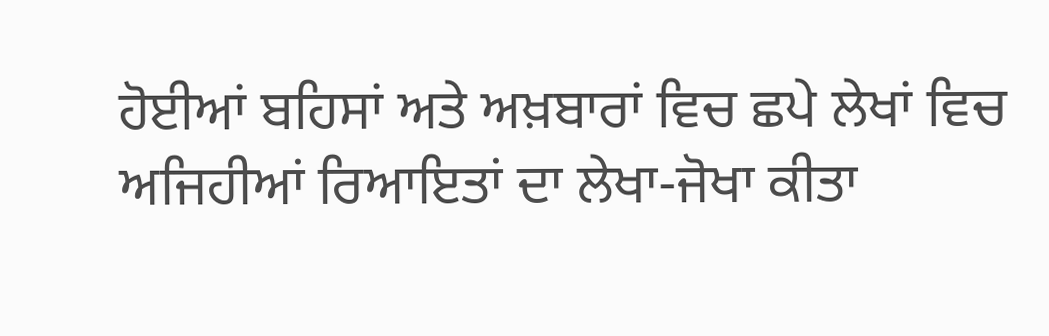ਹੋਈਆਂ ਬਹਿਸਾਂ ਅਤੇ ਅਖ਼ਬਾਰਾਂ ਵਿਚ ਛਪੇ ਲੇਖਾਂ ਵਿਚ ਅਜਿਹੀਆਂ ਰਿਆਇਤਾਂ ਦਾ ਲੇਖਾ-ਜੋਖਾ ਕੀਤਾ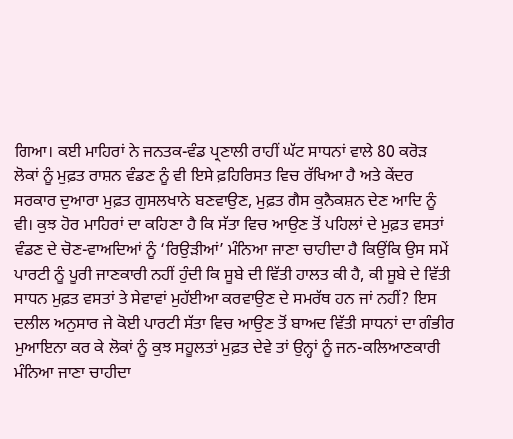ਗਿਆ। ਕਈ ਮਾਹਿਰਾਂ ਨੇ ਜਨਤਕ-ਵੰਡ ਪ੍ਰਣਾਲੀ ਰਾਹੀਂ ਘੱਟ ਸਾਧਨਾਂ ਵਾਲੇ 80 ਕਰੋੜ ਲੋਕਾਂ ਨੂੰ ਮੁਫ਼ਤ ਰਾਸ਼ਨ ਵੰਡਣ ਨੂੰ ਵੀ ਇਸੇ ਫ਼ਹਿਰਿਸਤ ਵਿਚ ਰੱਖਿਆ ਹੈ ਅਤੇ ਕੇਂਦਰ ਸਰਕਾਰ ਦੁਆਰਾ ਮੁਫ਼ਤ ਗੁਸਲਖਾਨੇ ਬਣਵਾਉਣ, ਮੁਫ਼ਤ ਗੈਸ ਕੁਨੈਕਸ਼ਨ ਦੇਣ ਆਦਿ ਨੂੰ ਵੀ। ਕੁਝ ਹੋਰ ਮਾਹਿਰਾਂ ਦਾ ਕਹਿਣਾ ਹੈ ਕਿ ਸੱਤਾ ਵਿਚ ਆਉਣ ਤੋਂ ਪਹਿਲਾਂ ਦੇ ਮੁਫ਼ਤ ਵਸਤਾਂ ਵੰਡਣ ਦੇ ਚੋਣ-ਵਾਅਦਿਆਂ ਨੂੰ ‘ਰਿਉੜੀਆਂ’ ਮੰਨਿਆ ਜਾਣਾ ਚਾਹੀਦਾ ਹੈ ਕਿਉਂਕਿ ਉਸ ਸਮੇਂ ਪਾਰਟੀ ਨੂੰ ਪੂਰੀ ਜਾਣਕਾਰੀ ਨਹੀਂ ਹੁੰਦੀ ਕਿ ਸੂਬੇ ਦੀ ਵਿੱਤੀ ਹਾਲਤ ਕੀ ਹੈ, ਕੀ ਸੂਬੇ ਦੇ ਵਿੱਤੀ ਸਾਧਨ ਮੁਫ਼ਤ ਵਸਤਾਂ ਤੇ ਸੇਵਾਵਾਂ ਮੁਹੱਈਆ ਕਰਵਾਉਣ ਦੇ ਸਮਰੱਥ ਹਨ ਜਾਂ ਨਹੀਂ? ਇਸ ਦਲੀਲ ਅਨੁਸਾਰ ਜੇ ਕੋਈ ਪਾਰਟੀ ਸੱਤਾ ਵਿਚ ਆਉਣ ਤੋਂ ਬਾਅਦ ਵਿੱਤੀ ਸਾਧਨਾਂ ਦਾ ਗੰਭੀਰ ਮੁਆਇਨਾ ਕਰ ਕੇ ਲੋਕਾਂ ਨੂੰ ਕੁਝ ਸਹੂਲਤਾਂ ਮੁਫ਼ਤ ਦੇਵੇ ਤਾਂ ਉਨ੍ਹਾਂ ਨੂੰ ਜਨ-ਕਲਿਆਣਕਾਰੀ ਮੰਨਿਆ ਜਾਣਾ ਚਾਹੀਦਾ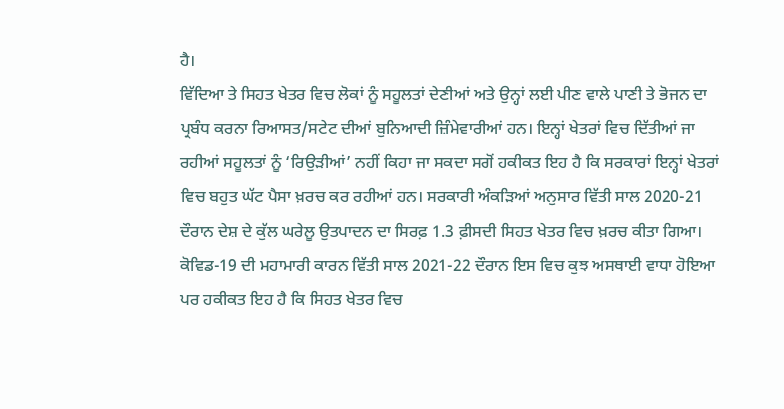ਹੈ।
ਵਿੱਦਿਆ ਤੇ ਸਿਹਤ ਖੇਤਰ ਵਿਚ ਲੋਕਾਂ ਨੂੰ ਸਹੂਲਤਾਂ ਦੇਣੀਆਂ ਅਤੇ ਉਨ੍ਹਾਂ ਲਈ ਪੀਣ ਵਾਲੇ ਪਾਣੀ ਤੇ ਭੋਜਨ ਦਾ ਪ੍ਰਬੰਧ ਕਰਨਾ ਰਿਆਸਤ/ਸਟੇਟ ਦੀਆਂ ਬੁਨਿਆਦੀ ਜ਼ਿੰਮੇਵਾਰੀਆਂ ਹਨ। ਇਨ੍ਹਾਂ ਖੇਤਰਾਂ ਵਿਚ ਦਿੱਤੀਆਂ ਜਾ ਰਹੀਆਂ ਸਹੂਲਤਾਂ ਨੂੰ ‘ਰਿਉੜੀਆਂ’ ਨਹੀਂ ਕਿਹਾ ਜਾ ਸਕਦਾ ਸਗੋਂ ਹਕੀਕਤ ਇਹ ਹੈ ਕਿ ਸਰਕਾਰਾਂ ਇਨ੍ਹਾਂ ਖੇਤਰਾਂ ਵਿਚ ਬਹੁਤ ਘੱਟ ਪੈਸਾ ਖ਼ਰਚ ਕਰ ਰਹੀਆਂ ਹਨ। ਸਰਕਾਰੀ ਅੰਕੜਿਆਂ ਅਨੁਸਾਰ ਵਿੱਤੀ ਸਾਲ 2020-21 ਦੌਰਾਨ ਦੇਸ਼ ਦੇ ਕੁੱਲ ਘਰੇਲੂ ਉਤਪਾਦਨ ਦਾ ਸਿਰਫ਼ 1.3 ਫ਼ੀਸਦੀ ਸਿਹਤ ਖੇਤਰ ਵਿਚ ਖ਼ਰਚ ਕੀਤਾ ਗਿਆ। ਕੋਵਿਡ-19 ਦੀ ਮਹਾਮਾਰੀ ਕਾਰਨ ਵਿੱਤੀ ਸਾਲ 2021-22 ਦੌਰਾਨ ਇਸ ਵਿਚ ਕੁਝ ਅਸਥਾਈ ਵਾਧਾ ਹੋਇਆ ਪਰ ਹਕੀਕਤ ਇਹ ਹੈ ਕਿ ਸਿਹਤ ਖੇਤਰ ਵਿਚ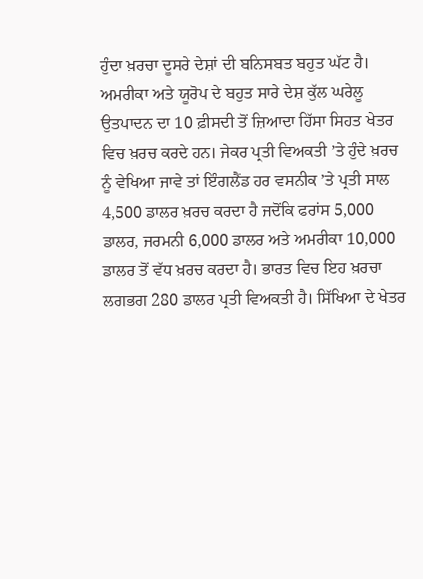ਹੁੰਦਾ ਖ਼ਰਚਾ ਦੂਸਰੇ ਦੇਸ਼ਾਂ ਦੀ ਬਨਿਸਬਤ ਬਹੁਤ ਘੱਟ ਹੈ। ਅਮਰੀਕਾ ਅਤੇ ਯੂਰੋਪ ਦੇ ਬਹੁਤ ਸਾਰੇ ਦੇਸ਼ ਕੁੱਲ ਘਰੇਲੂ ਉਤਪਾਦਨ ਦਾ 10 ਫ਼ੀਸਦੀ ਤੋਂ ਜ਼ਿਆਦਾ ਹਿੱਸਾ ਸਿਹਤ ਖੇਤਰ ਵਿਚ ਖ਼ਰਚ ਕਰਦੇ ਹਨ। ਜੇਕਰ ਪ੍ਰਤੀ ਵਿਅਕਤੀ ’ਤੇ ਹੁੰਦੇ ਖ਼ਰਚ ਨੂੰ ਵੇਖਿਆ ਜਾਵੇ ਤਾਂ ਇੰਗਲੈਂਡ ਹਰ ਵਸਨੀਕ ’ਤੇ ਪ੍ਰਤੀ ਸਾਲ 4,500 ਡਾਲਰ ਖ਼ਰਚ ਕਰਦਾ ਹੈ ਜਦੋਂਕਿ ਫਰਾਂਸ 5,000 ਡਾਲਰ, ਜਰਮਨੀ 6,000 ਡਾਲਰ ਅਤੇ ਅਮਰੀਕਾ 10,000 ਡਾਲਰ ਤੋਂ ਵੱਧ ਖ਼ਰਚ ਕਰਦਾ ਹੈ। ਭਾਰਤ ਵਿਚ ਇਹ ਖ਼ਰਚਾ ਲਗਭਗ 280 ਡਾਲਰ ਪ੍ਰਤੀ ਵਿਅਕਤੀ ਹੈ। ਸਿੱਖਿਆ ਦੇ ਖੇਤਰ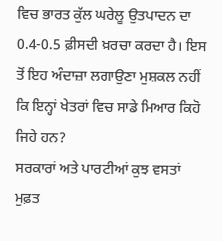ਵਿਚ ਭਾਰਤ ਕੁੱਲ ਘਰੇਲੂ ਉਤਪਾਦਨ ਦਾ 0.4-0.5 ਫ਼ੀਸਦੀ ਖ਼ਰਚਾ ਕਰਦਾ ਹੈ। ਇਸ ਤੋਂ ਇਹ ਅੰਦਾਜ਼ਾ ਲਗਾਉਣਾ ਮੁਸ਼ਕਲ ਨਹੀਂ ਕਿ ਇਨ੍ਹਾਂ ਖੇਤਰਾਂ ਵਿਚ ਸਾਡੇ ਮਿਆਰ ਕਿਹੋ ਜਿਹੇ ਹਨ?
ਸਰਕਾਰਾਂ ਅਤੇ ਪਾਰਟੀਆਂ ਕੁਝ ਵਸਤਾਂ ਮੁਫ਼ਤ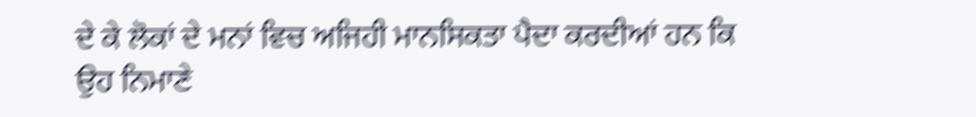ਦੇ ਕੇ ਲੋਕਾਂ ਦੇ ਮਨਾਂ ਵਿਚ ਅਜਿਹੀ ਮਾਨਸਿਕਤਾ ਪੈਦਾ ਕਰਦੀਆਂ ਹਨ ਕਿ ਉਹ ਨਿਮਾਣੇ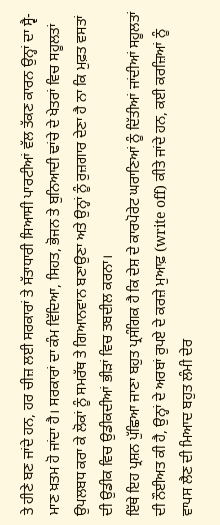ਤੇ ਹੀਣੇ ਬਣ ਜਾਂਦੇ ਹਨ, ਹਰ ਚੀਜ਼ ਲਈ ਸਰਕਾਰਾਂ ਤੇ ਸੱਤਾਧਾਰੀ ਸਿਆਸੀ ਪਾਰਟੀਆਂ ਵੱਲ ਤੱਕਣ ਕਾਰਨ ਉਨ੍ਹਾਂ ਦਾ ਸ੍ਵੈ-ਮਾਣ ਖ਼ਤਮ ਹੋ ਜਾਂਦਾ ਹੈ। ਸਰਕਾਰਾਂ ਦਾ ਕੰਮ ਵਿੱਦਿਆ, ਸਿਹਤ, ਭੋਜਨ ਤੇ ਬੁਨਿਆਦੀ ਢਾਂਚੇ ਦੇ ਖੇਤਰਾਂ ਵਿਚ ਸਹੂਲਤਾਂ ਉਪਲਬਧ ਕਰਾ ਕੇ ਲੋਕਾਂ ਨੂੰ ਸਮਰੱਥ ਤੇ ਗਿਆਨਵਾਨ ਬਣਾਉਣਾ ਅਤੇ ਉਨ੍ਹਾਂ ਨੂੰ ਰੁਜ਼ਗਾਰ ਦੇਣਾ ਹੈ ਨਾ ਕਿ ਮੁਫ਼ਤ ਵਸਤਾਂ ਦੀ ਉਡੀਕ ਵਿਚ ਉਡੀਕਦੀਆਂ ਭੀੜਾਂ ਵਿਚ ਤਬਦੀਲ ਕਰਨਾ।
ਇੱਥੇ ਇਹ ਪ੍ਰਸ਼ਨ ਪੁੱਛਿਆ ਜਾਣਾ ਬਹੁਤ ਪ੍ਰਸੰਗਿਕ ਹੈ ਕਿ ਦੇਸ਼ ਦੇ ਕਾਰਪੋਰੇਟ ਘਰਾਣਿਆਂ ਨੂੰ ਦਿੱਤੀਆਂ ਜਾਂਦੀਆਂ ਸਹੂਲਤਾਂ ਦੀ ਨੌਈਅਤ ਕੀ ਹੈ, ਉਨ੍ਹਾਂ ਦੇ ਅਰਬਾਂ ਰੁਪਏ ਦੇ ਕਰਜ਼ੇ ਮੁਆਫ਼ (write off) ਕੀਤੇ ਜਾਂਦੇ ਹਨ, ਕਈ ਕਰਜ਼ਿਆਂ ਨੂੰ ਵਾਪਸ ਲੈਣ ਦੀ ਮਿਆਦ ਬਹੁਤ ਲੰਮੀ ਦੇਰ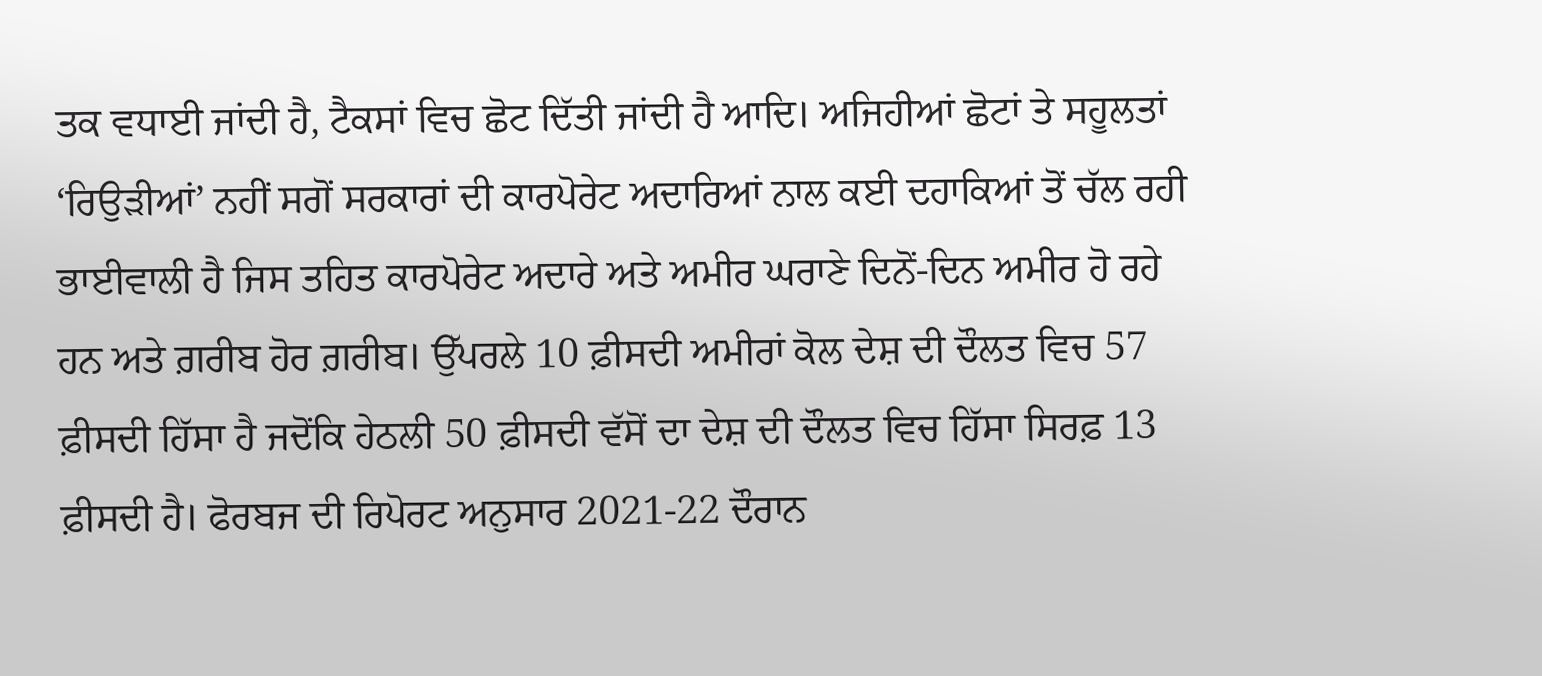ਤਕ ਵਧਾਈ ਜਾਂਦੀ ਹੈ, ਟੈਕਸਾਂ ਵਿਚ ਛੋਟ ਦਿੱਤੀ ਜਾਂਦੀ ਹੈ ਆਦਿ। ਅਜਿਹੀਆਂ ਛੋਟਾਂ ਤੇ ਸਹੂਲਤਾਂ ‘ਰਿਉੜੀਆਂ’ ਨਹੀਂ ਸਗੋਂ ਸਰਕਾਰਾਂ ਦੀ ਕਾਰਪੋਰੇਟ ਅਦਾਰਿਆਂ ਨਾਲ ਕਈ ਦਹਾਕਿਆਂ ਤੋਂ ਚੱਲ ਰਹੀ ਭਾਈਵਾਲੀ ਹੈ ਜਿਸ ਤਹਿਤ ਕਾਰਪੋਰੇਟ ਅਦਾਰੇ ਅਤੇ ਅਮੀਰ ਘਰਾਣੇ ਦਿਨੋਂ-ਦਿਨ ਅਮੀਰ ਹੋ ਰਹੇ ਹਨ ਅਤੇ ਗ਼ਰੀਬ ਹੋਰ ਗ਼ਰੀਬ। ਉੱਪਰਲੇ 10 ਫ਼ੀਸਦੀ ਅਮੀਰਾਂ ਕੋਲ ਦੇਸ਼ ਦੀ ਦੌਲਤ ਵਿਚ 57 ਫ਼ੀਸਦੀ ਹਿੱਸਾ ਹੈ ਜਦੋਂਕਿ ਹੇਠਲੀ 50 ਫ਼ੀਸਦੀ ਵੱਸੋਂ ਦਾ ਦੇਸ਼ ਦੀ ਦੌਲਤ ਵਿਚ ਹਿੱਸਾ ਸਿਰਫ਼ 13 ਫ਼ੀਸਦੀ ਹੈ। ਫੋਰਬਜ ਦੀ ਰਿਪੋਰਟ ਅਨੁਸਾਰ 2021-22 ਦੌਰਾਨ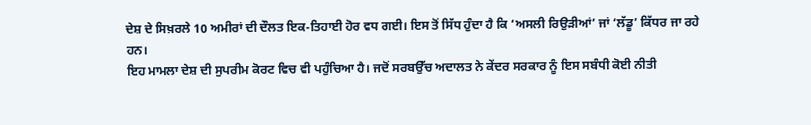ਦੇਸ਼ ਦੇ ਸਿਖ਼ਰਲੇ 10 ਅਮੀਰਾਂ ਦੀ ਦੌਲਤ ਇਕ-ਤਿਹਾਈ ਹੋਰ ਵਧ ਗਈ। ਇਸ ਤੋਂ ਸਿੱਧ ਹੁੰਦਾ ਹੈ ਕਿ ‘ਅਸਲੀ ਰਿਉੜੀਆਂ’ ਜਾਂ ‘ਲੱਡੂ’ ਕਿੱਧਰ ਜਾ ਰਹੇ ਹਨ।
ਇਹ ਮਾਮਲਾ ਦੇਸ਼ ਦੀ ਸੁਪਰੀਮ ਕੋਰਟ ਵਿਚ ਵੀ ਪਹੁੰਚਿਆ ਹੈ। ਜਦੋਂ ਸਰਬਉੱਚ ਅਦਾਲਤ ਨੇ ਕੇਂਦਰ ਸਰਕਾਰ ਨੂੰ ਇਸ ਸਬੰਧੀ ਕੋਈ ਨੀਤੀ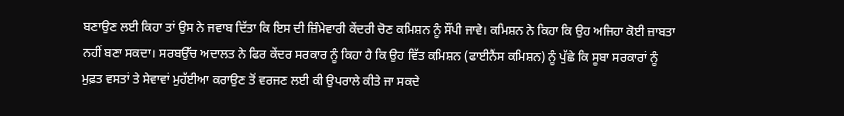ਬਣਾਉਣ ਲਈ ਕਿਹਾ ਤਾਂ ਉਸ ਨੇ ਜਵਾਬ ਦਿੱਤਾ ਕਿ ਇਸ ਦੀ ਜ਼ਿੰਮੇਵਾਰੀ ਕੇਂਦਰੀ ਚੋਣ ਕਮਿਸ਼ਨ ਨੂੰ ਸੌਂਪੀ ਜਾਵੇ। ਕਮਿਸ਼ਨ ਨੇ ਕਿਹਾ ਕਿ ਉਹ ਅਜਿਹਾ ਕੋਈ ਜ਼ਾਬਤਾ ਨਹੀਂ ਬਣਾ ਸਕਦਾ। ਸਰਬਉੱਚ ਅਦਾਲਤ ਨੇ ਫਿਰ ਕੇਂਦਰ ਸਰਕਾਰ ਨੂੰ ਕਿਹਾ ਹੈ ਕਿ ਉਹ ਵਿੱਤ ਕਮਿਸ਼ਨ (ਫਾਈਨੈਂਸ ਕਮਿਸ਼ਨ) ਨੂੰ ਪੁੱਛੇ ਕਿ ਸੂਬਾ ਸਰਕਾਰਾਂ ਨੂੰ ਮੁਫ਼ਤ ਵਸਤਾਂ ਤੇ ਸੇਵਾਵਾਂ ਮੁਹੱਈਆ ਕਰਾਉਣ ਤੋਂ ਵਰਜਣ ਲਈ ਕੀ ਉਪਰਾਲੇ ਕੀਤੇ ਜਾ ਸਕਦੇ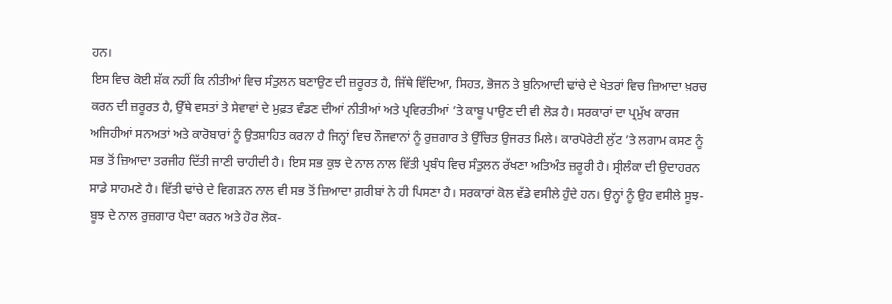ਹਨ।
ਇਸ ਵਿਚ ਕੋਈ ਸ਼ੱਕ ਨਹੀਂ ਕਿ ਨੀਤੀਆਂ ਵਿਚ ਸੰਤੁਲਨ ਬਣਾਉਣ ਦੀ ਜ਼ਰੂਰਤ ਹੈ, ਜਿੱਥੇ ਵਿੱਦਿਆ, ਸਿਹਤ, ਭੋਜਨ ਤੇ ਬੁਨਿਆਦੀ ਢਾਂਚੇ ਦੇ ਖੇਤਰਾਂ ਵਿਚ ਜ਼ਿਆਦਾ ਖ਼ਰਚ ਕਰਨ ਦੀ ਜ਼ਰੂਰਤ ਹੈ, ਉੱਥੇ ਵਸਤਾਂ ਤੇ ਸੇਵਾਵਾਂ ਦੇ ਮੁਫ਼ਤ ਵੰਡਣ ਦੀਆਂ ਨੀਤੀਆਂ ਅਤੇ ਪ੍ਰਵਿਰਤੀਆਂ ’ਤੇ ਕਾਬੂ ਪਾਉਣ ਦੀ ਵੀ ਲੋੜ ਹੈ। ਸਰਕਾਰਾਂ ਦਾ ਪ੍ਰਮੁੱਖ ਕਾਰਜ ਅਜਿਹੀਆਂ ਸਨਅਤਾਂ ਅਤੇ ਕਾਰੋਬਾਰਾਂ ਨੂੰ ਉਤਸ਼ਾਹਿਤ ਕਰਨਾ ਹੈ ਜਿਨ੍ਹਾਂ ਵਿਚ ਨੌਜਵਾਨਾਂ ਨੂੰ ਰੁਜ਼ਗਾਰ ਤੇ ਉੱਚਿਤ ਉਜਰਤ ਮਿਲੇ। ਕਾਰਪੋਰੇਟੀ ਲੁੱਟ ’ਤੇ ਲਗਾਮ ਕਸਣ ਨੂੰ ਸਭ ਤੋਂ ਜ਼ਿਆਦਾ ਤਰਜੀਹ ਦਿੱਤੀ ਜਾਣੀ ਚਾਹੀਦੀ ਹੈ। ਇਸ ਸਭ ਕੁਝ ਦੇ ਨਾਲ ਨਾਲ ਵਿੱਤੀ ਪ੍ਰਬੰਧ ਵਿਚ ਸੰਤੁਲਨ ਰੱਖਣਾ ਅਤਿਅੰਤ ਜ਼ਰੂਰੀ ਹੈ। ਸ੍ਰੀਲੰਕਾ ਦੀ ਉਦਾਹਰਨ ਸਾਡੇ ਸਾਹਮਣੇ ਹੈ। ਵਿੱਤੀ ਢਾਂਚੇ ਦੇ ਵਿਗੜਨ ਨਾਲ ਵੀ ਸਭ ਤੋਂ ਜ਼ਿਆਦਾ ਗ਼ਰੀਬਾਂ ਨੇ ਹੀ ਪਿਸਣਾ ਹੈ। ਸਰਕਾਰਾਂ ਕੋਲ ਵੱਡੇ ਵਸੀਲੇ ਹੁੰਦੇ ਹਨ। ਉਨ੍ਹਾਂ ਨੂੰ ਉਹ ਵਸੀਲੇ ਸੂਝ-ਬੂਝ ਦੇ ਨਾਲ ਰੁਜ਼ਗਾਰ ਪੈਦਾ ਕਰਨ ਅਤੇ ਹੋਰ ਲੋਕ-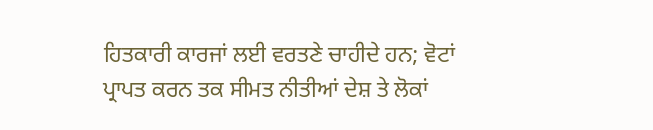ਹਿਤਕਾਰੀ ਕਾਰਜਾਂ ਲਈ ਵਰਤਣੇ ਚਾਹੀਦੇ ਹਨ; ਵੋਟਾਂ ਪ੍ਰਾਪਤ ਕਰਨ ਤਕ ਸੀਮਤ ਨੀਤੀਆਂ ਦੇਸ਼ ਤੇ ਲੋਕਾਂ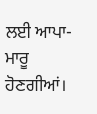ਲਈ ਆਪਾ-ਮਾਰੂ ਹੋਣਗੀਆਂ।